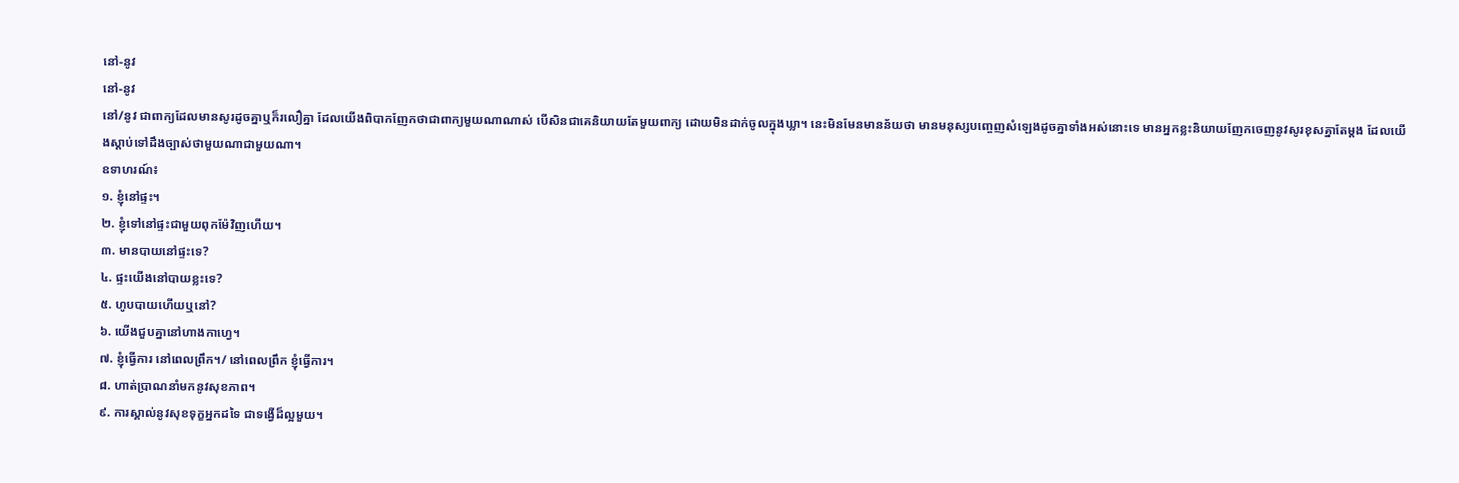នៅ-នូវ
នៅ-នូវ
នៅ/នូវ ជាពាក្យដែលមានសូរដូចគ្នាឬក៏រលឿគ្នា ដែលយើងពិបាកញែកថាជាពាក្យមួយណាណាស់ បើសិនជាគេនិយាយតែមួយពាក្យ ដោយមិនដាក់ចូលក្នុងឃ្លា។ នេះមិនមែនមានន័យថា មានមនុស្សបញ្ចេញសំឡេងដូចគ្នាទាំងអស់នោះទេ មានអ្នកខ្លះនិយាយញែកចេញនូវសូរខុសគ្នាតែម្ដង ដែលយើងស្ដាប់ទៅដឹងច្បាស់ថាមួយណាជាមួយណា។
ឧទាហរណ៍៖
១. ខ្ញុំនៅផ្ទះ។
២. ខ្ញុំទៅនៅផ្ទះជាមួយពុកម៉ែវិញហើយ។
៣. មានបាយនៅផ្ទះទេ?
៤. ផ្ទះយើងនៅបាយខ្លះទេ?
៥. ហូបបាយហើយឬនៅ?
៦. យើងជួបគ្នានៅហាងកាហ្វេ។
៧. ខ្ញុំធ្វើការ នៅពេលព្រឹក។/ នៅពេលព្រឹក ខ្ញុំធ្វើការ។
៨. ហាត់ប្រាណនាំមកនូវសុខភាព។
៩. ការស្គាល់នូវសុខទុក្ខអ្នកដទៃ ជាទង្វើដ៏ល្អមួយ។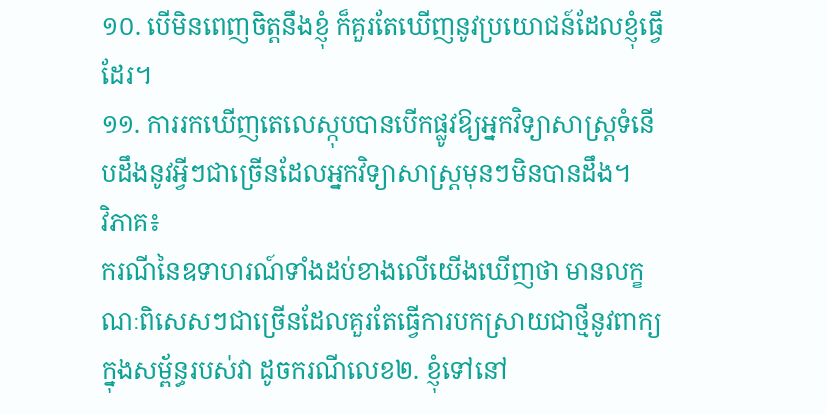១០. បើមិនពេញចិត្តនឹងខ្ញុំ ក៏គួរតែឃើញនូវប្រយោជន៍ដែលខ្ញុំធ្វើដែរ។
១១. ការរកឃើញតេលេស្កុបបានបើកផ្លូវឱ្យអ្នកវិទ្យាសាស្ត្រទំនើបដឹងនូវអ្វីៗជាច្រើនដែលអ្នកវិទ្យាសាស្ត្រមុនៗមិនបានដឹង។
វិភាគ៖
ករណីនៃឧទាហរណ៍ទាំងដប់ខាងលើយើងឃើញថា មានលក្ខណៈពិសេសៗជាច្រើនដែលគួរតែធ្វើការបកស្រាយជាថ្មីនូវពាក្យក្នុងសម្ព័ន្ធរបស់វា ដូចករណីលេខ២. ខ្ញុំទៅនៅ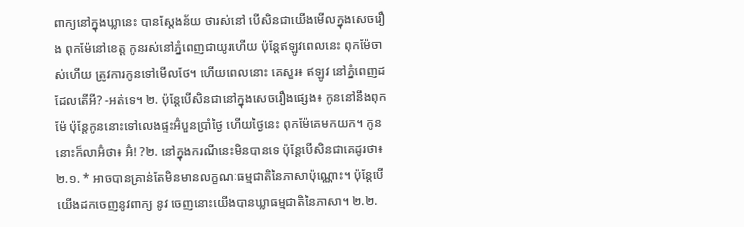ពាក្យនៅក្នុងឃ្លានេះ បានស្ដែងន័យ ថារស់នៅ បើសិនជាយើងមើលក្នុងសេចរឿង ពុកម៉ែនៅខេត្ត កូនរស់នៅភ្នំពេញជាយូរហើយ ប៉ុន្តែឥឡូវពេលនេះ ពុកម៉ែចាស់ហើយ ត្រូវការកូនទៅមើលថែ។ ហើយពេលនោះ គេសួរ៖ ឥឡូវ នៅភ្នំពេញដដែលតើអី? -អត់ទេ។ ២. ប៉ុន្តែបើសិនជានៅក្នុងសេចរឿងផ្សេង៖ កូននៅនឹងពុកម៉ែ ប៉ុន្តែកូននោះទៅលេងផ្ទះអ៊ំបួនប្រាំថ្ងៃ ហើយថ្ងៃនេះ ពុកម៉ែគេមកយក។ កូននោះក៏លាអ៊ំថា៖ អ៊ំ! ?២. នៅក្នុងករណីនេះមិនបានទេ ប៉ុន្តែបើសិនជាគេដូរថា៖ ២.១. * អាចបានគ្រាន់តែមិនមានលក្ខណៈធម្មជាតិនៃភាសាប៉ុណ្ណោះ។ ប៉ុន្តែបើយើងដកចេញនូវពាក្យ នូវ ចេញនោះយើងបានឃ្លាធម្មជាតិនៃភាសា។ ២.២.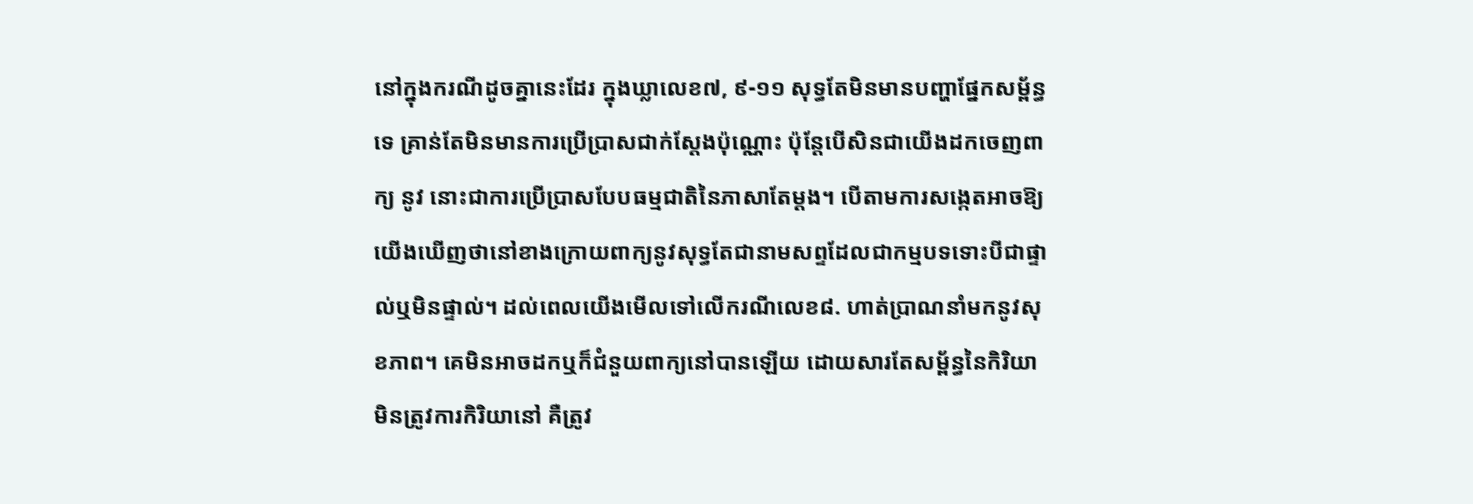នៅក្នុងករណីដូចគ្នានេះដែរ ក្នុងឃ្លាលេខ៧, ៩-១១ សុទ្ធតែមិនមានបញ្ហាផ្នែកសម្ព័ន្ធទេ គ្រាន់តែមិនមានការប្រើប្រាសជាក់ស្ដែងប៉ុណ្ណោះ ប៉ុន្តែបើសិនជាយើងដកចេញពាក្យ នូវ នោះជាការប្រើប្រាសបែបធម្មជាតិនៃភាសាតែម្ដង។ បើតាមការសង្កេតអាចឱ្យយើងឃើញថានៅខាងក្រោយពាក្យនូវសុទ្ធតែជានាមសព្ទដែលជាកម្មបទទោះបីជាផ្ទាល់ឬមិនផ្ទាល់។ ដល់ពេលយើងមើលទៅលើករណីលេខ៨. ហាត់ប្រាណនាំមកនូវសុខភាព។ គេមិនអាចដកឬក៏ជំនួយពាក្យនៅបានឡើយ ដោយសារតែសម្ព័ន្ធនៃកិរិយាមិនត្រូវការកិរិយានៅ គឺត្រូវ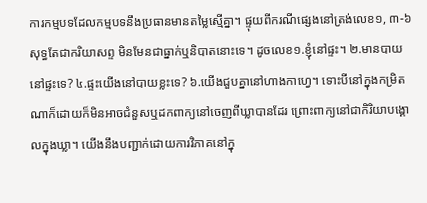ការកម្មបទដែលកម្មបទនឹងប្រធានមានតម្លៃស្មើគ្នា។ ផ្ទុយពីករណីផ្សេងនៅត្រង់លេខ១, ៣-៦ សុទ្ធតែជាករិយាសព្ទ មិនមែនជាធ្នាក់ឬនិបាតនោះទេ។ ដូចលេខ១.ខ្ញុំនៅផ្ទះ។ ២.មានបាយនៅផ្ទះទេ? ៤.ផ្ទះយើងនៅបាយខ្លះទេ? ៦.យើងជួបគ្នានៅហាងកាហ្វេ។ ទោះបីនៅក្នុងកម្រិតណាក៏ដោយក៏មិនអាចជំនួសឬដកពាក្យនៅចេញពីឃ្លាបានដែរ ព្រោះពាក្យនៅជាកិរិយាបង្គោលក្នុងឃ្លា។ យើងនឹងបញ្ជាក់ដោយការវិភាគនៅក្នុ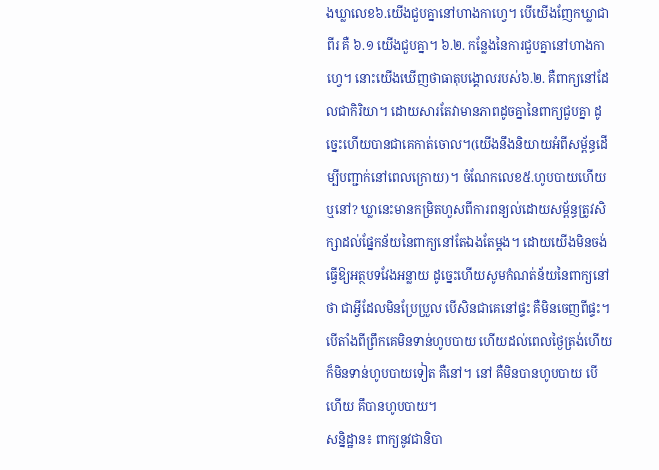ងឃ្លាលេខ៦.យើងជួបគ្នានៅហាងកាហ្វេ។ បើយើងញែកឃ្លាជាពីរ គឺ ៦.១ យើងជួបគ្នា។ ៦.២. កន្លែងនៃការជួបគ្នានៅហាងកាហ្វេ។ នោះយើងឃើញថាធាតុបង្គោលរបស់៦.២. គឺពាក្យនៅដែលជាកិរិយា។ ដោយសារតែវាមានភាពដូចគ្នានៃពាក្យជួបគ្នា ដូច្នេះហើយបានជាគេកាត់ចោល។(យើងនឹងនិយាយអំពីសម្ព័ន្ធដើម្បីបញ្ជាក់នៅពេលក្រោយ)។ ចំណែកលេខ៥.ហូបបាយហើយឬនៅ? ឃ្លានេះមានកម្រិតហួសពីការពន្យល់ដោយសម្ព័ន្ធត្រូវសិក្សាដល់ផ្នែកន័យនៃពាក្យនៅតែឯងតែម្ដង។ ដោយយើងមិនចង់ធ្វើឱ្យអត្ថបទវែងអន្លាយ ដូច្នេះហើយសូមកំណត់ន័យនៃពាក្យនៅថា ជាអ្វីដែលមិនប្រែប្រួល បើសិនជាគេនៅផ្ទះ គឺមិនចេញពីផ្ទះ។ បើតាំងពីព្រឹកគេមិនទាន់ហូបបាយ ហើយដល់ពេលថ្ងៃត្រង់ហើយក៏មិនទាន់ហូបបាយទៀត គឺនៅ។ នៅ គឺមិនបានហូបបាយ បើហើយ គឹបានហូបបាយ។
សន្និដ្ឋាន៖ ពាក្យនូវជានិបា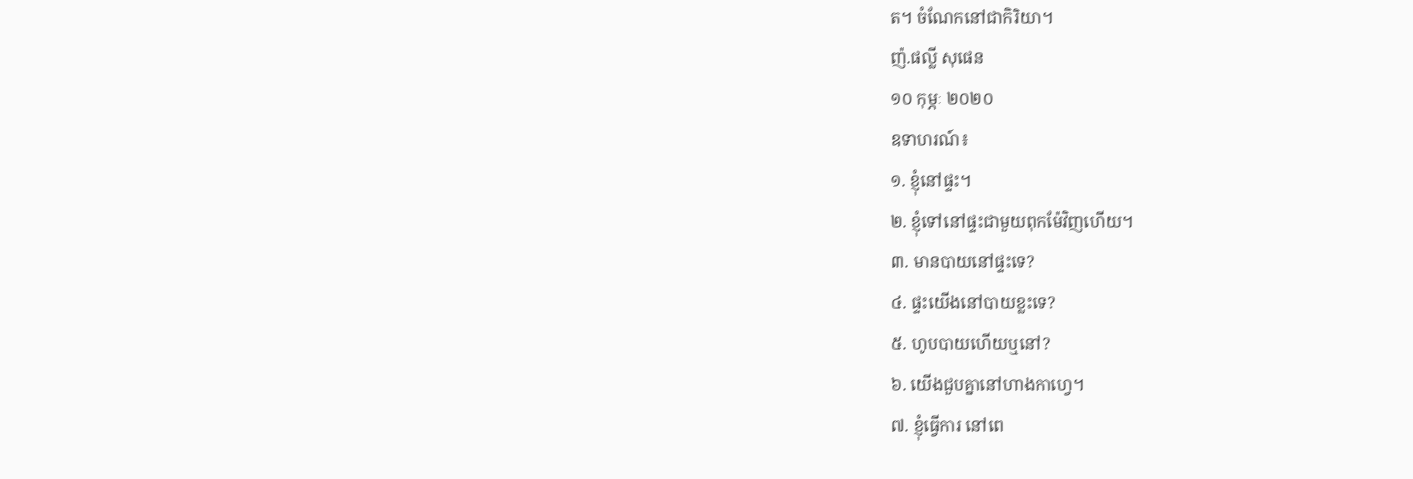ត។ ចំណែកនៅជាកិរិយា។
ញ៉.ផល្លី សុផេន
១០ កុម្ភៈ ២០២០
ឧទាហរណ៍៖
១. ខ្ញុំនៅផ្ទះ។
២. ខ្ញុំទៅនៅផ្ទះជាមួយពុកម៉ែវិញហើយ។
៣. មានបាយនៅផ្ទះទេ?
៤. ផ្ទះយើងនៅបាយខ្លះទេ?
៥. ហូបបាយហើយឬនៅ?
៦. យើងជួបគ្នានៅហាងកាហ្វេ។
៧. ខ្ញុំធ្វើការ នៅពេ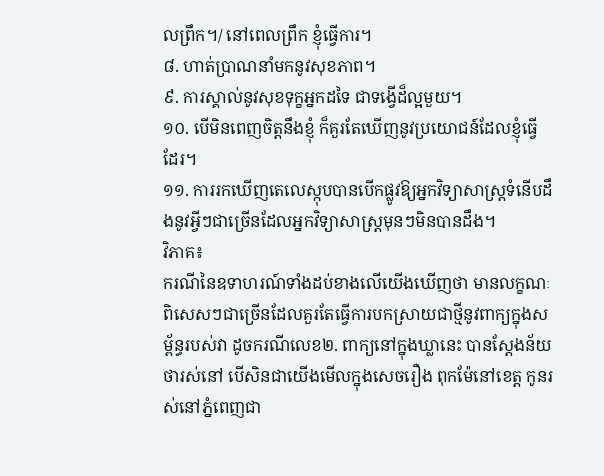លព្រឹក។/ នៅពេលព្រឹក ខ្ញុំធ្វើការ។
៨. ហាត់ប្រាណនាំមកនូវសុខភាព។
៩. ការស្គាល់នូវសុខទុក្ខអ្នកដទៃ ជាទង្វើដ៏ល្អមួយ។
១០. បើមិនពេញចិត្តនឹងខ្ញុំ ក៏គួរតែឃើញនូវប្រយោជន៍ដែលខ្ញុំធ្វើដែរ។
១១. ការរកឃើញតេលេស្កុបបានបើកផ្លូវឱ្យអ្នកវិទ្យាសាស្ត្រទំនើបដឹងនូវអ្វីៗជាច្រើនដែលអ្នកវិទ្យាសាស្ត្រមុនៗមិនបានដឹង។
វិភាគ៖
ករណីនៃឧទាហរណ៍ទាំងដប់ខាងលើយើងឃើញថា មានលក្ខណៈពិសេសៗជាច្រើនដែលគួរតែធ្វើការបកស្រាយជាថ្មីនូវពាក្យក្នុងសម្ព័ន្ធរបស់វា ដូចករណីលេខ២. ពាក្យនៅក្នុងឃ្លានេះ បានស្ដែងន័យ ថារស់នៅ បើសិនជាយើងមើលក្នុងសេចរឿង ពុកម៉ែនៅខេត្ត កូនរស់នៅភ្នំពេញជា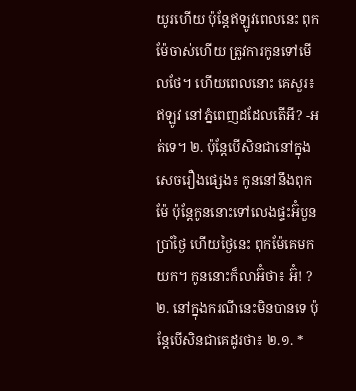យូរហើយ ប៉ុន្តែឥឡូវពេលនេះ ពុកម៉ែចាស់ហើយ ត្រូវការកូនទៅមើលថែ។ ហើយពេលនោះ គេសួរ៖ ឥឡូវ នៅភ្នំពេញដដែលតើអី? -អត់ទេ។ ២. ប៉ុន្តែបើសិនជានៅក្នុងសេចរឿងផ្សេង៖ កូននៅនឹងពុកម៉ែ ប៉ុន្តែកូននោះទៅលេងផ្ទះអ៊ំបួនប្រាំថ្ងៃ ហើយថ្ងៃនេះ ពុកម៉ែគេមកយក។ កូននោះក៏លាអ៊ំថា៖ អ៊ំ! ?២. នៅក្នុងករណីនេះមិនបានទេ ប៉ុន្តែបើសិនជាគេដូរថា៖ ២.១. *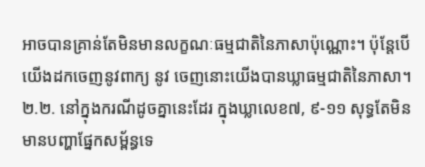អាចបានគ្រាន់តែមិនមានលក្ខណៈធម្មជាតិនៃភាសាប៉ុណ្ណោះ។ ប៉ុន្តែបើយើងដកចេញនូវពាក្យ នូវ ចេញនោះយើងបានឃ្លាធម្មជាតិនៃភាសា។ ២.២. នៅក្នុងករណីដូចគ្នានេះដែរ ក្នុងឃ្លាលេខ៧, ៩-១១ សុទ្ធតែមិនមានបញ្ហាផ្នែកសម្ព័ន្ធទេ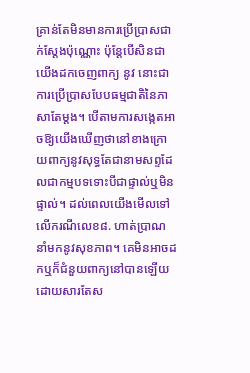គ្រាន់តែមិនមានការប្រើប្រាសជាក់ស្ដែងប៉ុណ្ណោះ ប៉ុន្តែបើសិនជាយើងដកចេញពាក្យ នូវ នោះជាការប្រើប្រាសបែបធម្មជាតិនៃភាសាតែម្ដង។ បើតាមការសង្កេតអាចឱ្យយើងឃើញថានៅខាងក្រោយពាក្យនូវសុទ្ធតែជានាមសព្ទដែលជាកម្មបទទោះបីជាផ្ទាល់ឬមិនផ្ទាល់។ ដល់ពេលយើងមើលទៅលើករណីលេខ៨. ហាត់ប្រាណនាំមកនូវសុខភាព។ គេមិនអាចដកឬក៏ជំនួយពាក្យនៅបានឡើយ ដោយសារតែស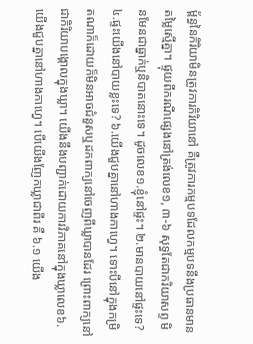ម្ព័ន្ធនៃកិរិយាមិនត្រូវការកិរិយានៅ គឺត្រូវការកម្មបទដែលកម្មបទនឹងប្រធានមានតម្លៃស្មើគ្នា។ ផ្ទុយពីករណីផ្សេងនៅត្រង់លេខ១, ៣-៦ សុទ្ធតែជាករិយាសព្ទ មិនមែនជាធ្នាក់ឬនិបាតនោះទេ។ ដូចលេខ១.ខ្ញុំនៅផ្ទះ។ ២.មានបាយនៅផ្ទះទេ? ៤.ផ្ទះយើងនៅបាយខ្លះទេ? ៦.យើងជួបគ្នានៅហាងកាហ្វេ។ ទោះបីនៅក្នុងកម្រិតណាក៏ដោយក៏មិនអាចជំនួសឬដកពាក្យនៅចេញពីឃ្លាបានដែរ ព្រោះពាក្យនៅជាកិរិយាបង្គោលក្នុងឃ្លា។ យើងនឹងបញ្ជាក់ដោយការវិភាគនៅក្នុងឃ្លាលេខ៦.យើងជួបគ្នានៅហាងកាហ្វេ។ បើយើងញែកឃ្លាជាពីរ គឺ ៦.១ យើង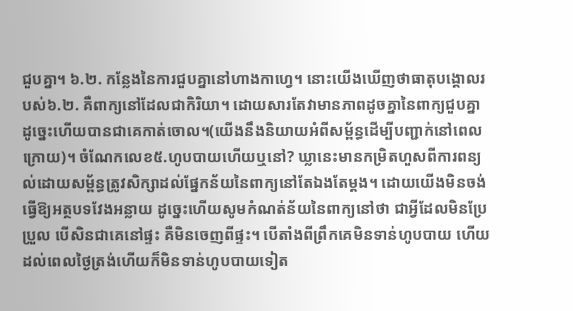ជួបគ្នា។ ៦.២. កន្លែងនៃការជួបគ្នានៅហាងកាហ្វេ។ នោះយើងឃើញថាធាតុបង្គោលរបស់៦.២. គឺពាក្យនៅដែលជាកិរិយា។ ដោយសារតែវាមានភាពដូចគ្នានៃពាក្យជួបគ្នា ដូច្នេះហើយបានជាគេកាត់ចោល។(យើងនឹងនិយាយអំពីសម្ព័ន្ធដើម្បីបញ្ជាក់នៅពេលក្រោយ)។ ចំណែកលេខ៥.ហូបបាយហើយឬនៅ? ឃ្លានេះមានកម្រិតហួសពីការពន្យល់ដោយសម្ព័ន្ធត្រូវសិក្សាដល់ផ្នែកន័យនៃពាក្យនៅតែឯងតែម្ដង។ ដោយយើងមិនចង់ធ្វើឱ្យអត្ថបទវែងអន្លាយ ដូច្នេះហើយសូមកំណត់ន័យនៃពាក្យនៅថា ជាអ្វីដែលមិនប្រែប្រួល បើសិនជាគេនៅផ្ទះ គឺមិនចេញពីផ្ទះ។ បើតាំងពីព្រឹកគេមិនទាន់ហូបបាយ ហើយដល់ពេលថ្ងៃត្រង់ហើយក៏មិនទាន់ហូបបាយទៀត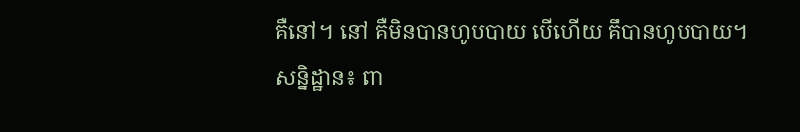គឺនៅ។ នៅ គឺមិនបានហូបបាយ បើហើយ គឹបានហូបបាយ។
សន្និដ្ឋាន៖ ពា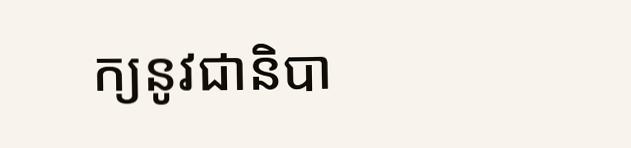ក្យនូវជានិបា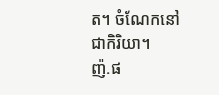ត។ ចំណែកនៅជាកិរិយា។
ញ៉.ផ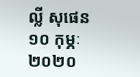ល្លី សុផេន
១០ កុម្ភៈ ២០២០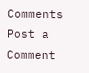Comments
Post a Comment